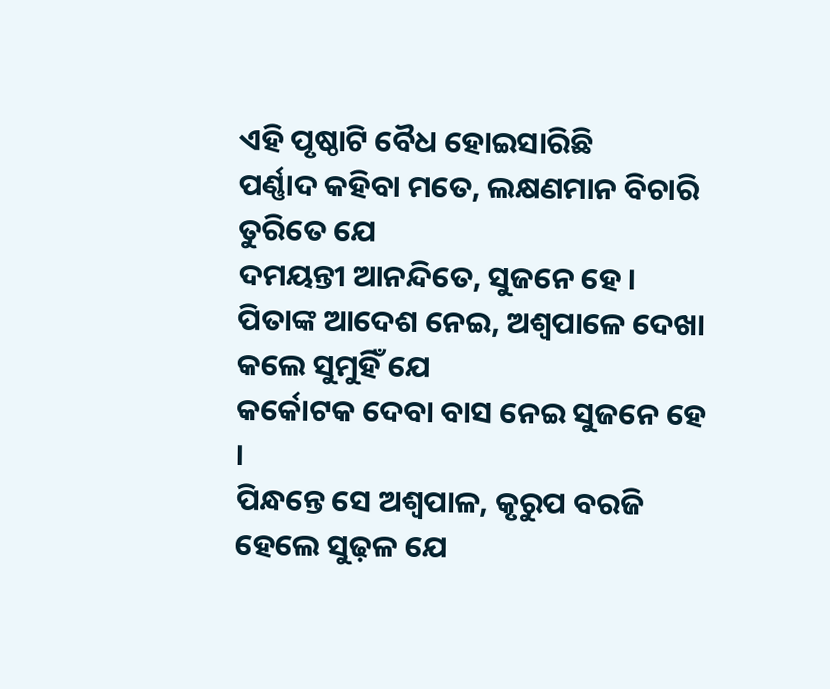ଏହି ପୃଷ୍ଠାଟି ବୈଧ ହୋଇସାରିଛି
ପର୍ଣ୍ଣାଦ କହିବା ମତେ, ଲକ୍ଷଣମାନ ବିଚାରି ତୁରିତେ ଯେ
ଦମୟନ୍ତୀ ଆନନ୍ଦିତେ, ସୁଜନେ ହେ ।
ପିତାଙ୍କ ଆଦେଶ ନେଇ, ଅଶ୍ୱପାଳେ ଦେଖା କଲେ ସୁମୁହିଁ ଯେ
କର୍କୋଟକ ଦେବା ବାସ ନେଇ ସୁଜନେ ହେ ।
ପିନ୍ଧନ୍ତେ ସେ ଅଶ୍ୱପାଳ, କୃରୁପ ବରଜି ହେଲେ ସୁଢ଼ଳ ଯେ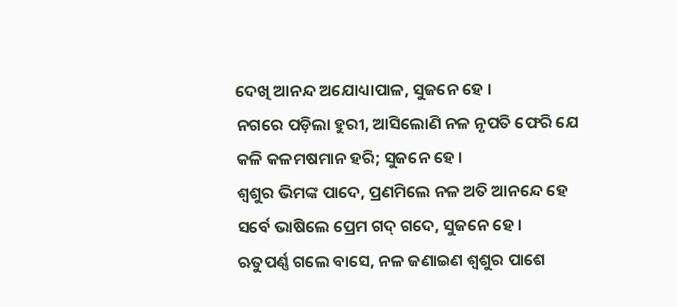ଦେଖି ଆନନ୍ଦ ଅଯୋଧ୍ୟାପାଳ, ସୁଜନେ ହେ ।
ନଗରେ ପଡ଼ିଲା ହୁରୀ, ଆସିଲୋଣି ନଳ ନୃପତି ଫେରି ଯେ
କଳି କଳମଷମାନ ହରି; ସୁଜନେ ହେ ।
ଶ୍ୱଶୁର ଭିମଙ୍କ ପାଦେ, ପ୍ରଣମିଲେ ନଳ ଅତି ଆନନ୍ଦେ ହେ
ସର୍ବେ ଭାଷିଲେ ପ୍ରେମ ଗଦ୍ ଗଦେ, ସୁଜନେ ହେ ।
ଋତୁପର୍ଣ୍ଣ ଗଲେ ବାସେ, ନଳ ଜଣାଇଣ ଶ୍ୱଶୁର ପାଶେ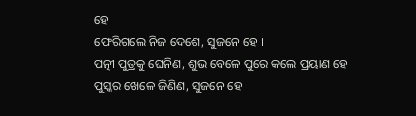ହେ
ଫେରିଗଲେ ନିଜ ଦେଶେ, ସୁଜନେ ହେ ।
ପତ୍ନୀ ପୁତ୍ରକୁ ଘେନିଣ, ଶୁଭ ବେଳେ ପୁରେ କଲେ ପ୍ରୟାଣ ହେ
ପୁସ୍କର ଖେଳେ ଜିଣିଣ, ସୁଜନେ ହେ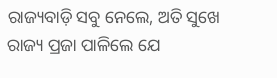ରାଜ୍ୟବାଡ଼ି ସବୁ ନେଲେ, ଅତି ସୁଖେ ରାଜ୍ୟ ପ୍ରଜା ପାଳିଲେ ଯେ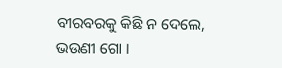ବୀରବରକୁ କିଛି ନ ଦେଲେ, ଭଉଣୀ ଗୋ ।